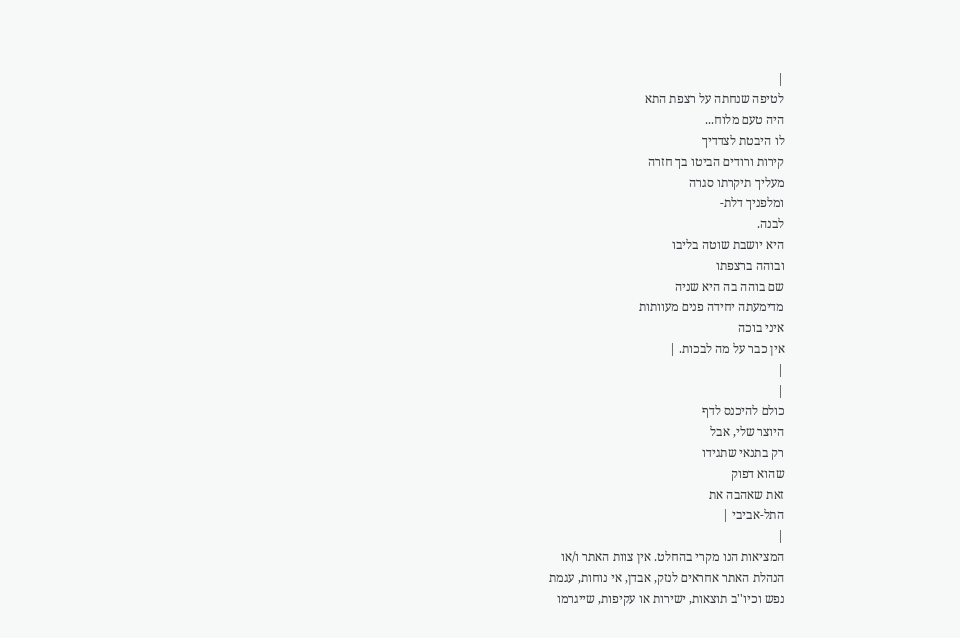|
לטיפה שנחתה על רצפת התא
היה טעם מלוח...
לו היבטת לצדדיך
קירות ורודים הביטו בך חזרה
מעליך תיקרתו סגרה
ומלפניך דלת-
לבנה.
היא יושבת שוטה בליבו
ובוהה ברצפתו
שם בוהה בה היא שניה
מדימעתה יחידה פנים מעוותות
איני בוכה
אין כבר על מה לבכות. |
|
|
כולם להיכנס לדף
היוצר שלי, אבל
רק בתנאי שתגידו
שהוא דפוק
זאת שאהבה את
התל-אביבי |
|
המציאות הנו מקרי בהחלט. אין צוות האתר ו/או
הנהלת האתר אחראים לנזק, אבדן, אי נוחות, עגמת
נפש וכיו''ב תוצאות, ישירות או עקיפות, שייגרמו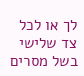לך או לכל צד שלישי בשל מסרים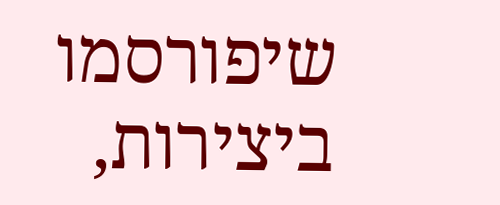שיפורסמו
ביצירות,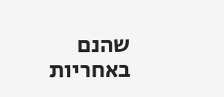שהנם באחריות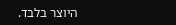היוצר בלבד.